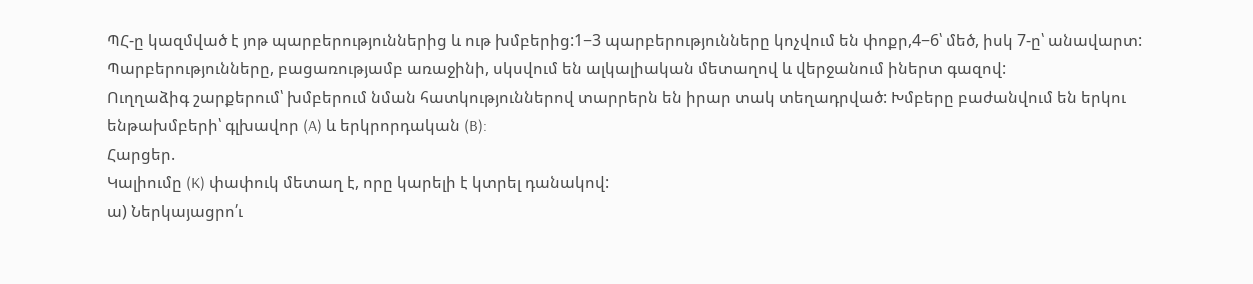ՊՀ-ը կազմված է յոթ պարբերություններից և ութ խմբերից:1−3 պարբերությունները կոչվում են փոքր,4−6՝ մեծ, իսկ 7-ը՝ անավարտ: Պարբերությունները, բացառությամբ առաջինի, սկսվում են ալկալիական մետաղով և վերջանում իներտ գազով:
Ուղղաձիգ շարքերում՝ խմբերում նման հատկություններով տարրերն են իրար տակ տեղադրված: Խմբերը բաժանվում են երկու ենթախմբերի՝ գլխավոր (A) և երկրորդական (B):
Հարցեր.
Կալիումը (K) փափուկ մետաղ է, որը կարելի է կտրել դանակով:
ա) Ներկայացրո՛ւ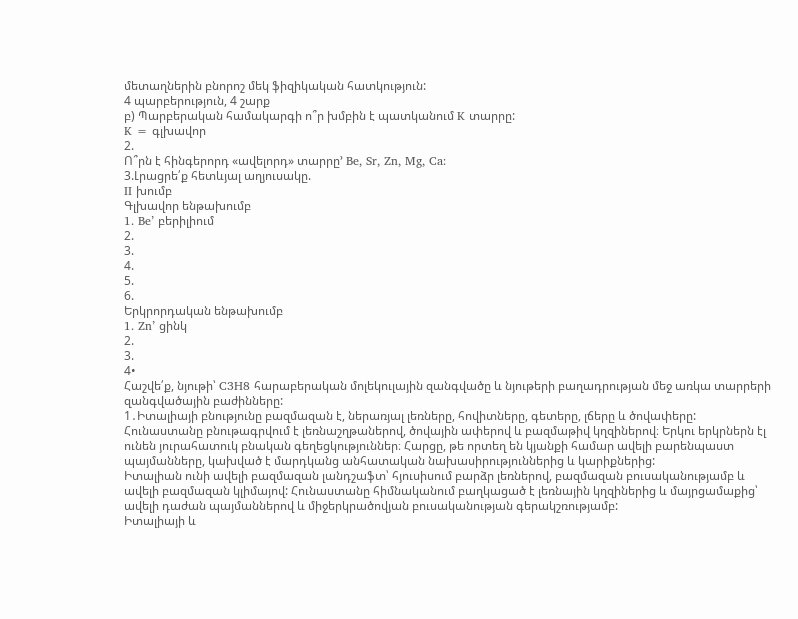մետաղներին բնորոշ մեկ ֆիզիկական հատկություն:
4 պարբերություն, 4 շարք
բ) Պարբերական համակարգի ո՞ր խմբին է պատկանում K տարրը:
K = գլխավոր
2.
Ո՞րն է հինգերորդ «ավելորդ» տարրը’ Be, Sr, Zn, Mg, Ca:
3.Լրացրե՛ք հետևյալ աղյուսակը.
II խումբ
Գլխավոր ենթախումբ
1. Be’ բերիլիում
2.
3.
4.
5.
6.
Երկրորդական ենթախումբ
1. Zn’ ցինկ
2.
3.
4•
Հաշվե՛ք, նյութի՝ C3H8 հարաբերական մոլեկուլային զանգվածը և նյութերի բաղադրության մեջ առկա տարրերի զանգվածային բաժինները:
1․Իտալիայի բնությունը բազմազան է, ներառյալ լեռները, հովիտները, գետերը, լճերը և ծովափերը: Հունաստանը բնութագրվում է լեռնաշղթաներով, ծովային ափերով և բազմաթիվ կղզիներով։ Երկու երկրներն էլ ունեն յուրահատուկ բնական գեղեցկություններ։ Հարցը, թե որտեղ են կյանքի համար ավելի բարենպաստ պայմանները, կախված է մարդկանց անհատական նախասիրություններից և կարիքներից:
Իտալիան ունի ավելի բազմազան լանդշաֆտ՝ հյուսիսում բարձր լեռներով, բազմազան բուսականությամբ և ավելի բազմազան կլիմայով: Հունաստանը հիմնականում բաղկացած է լեռնային կղզիներից և մայրցամաքից՝ ավելի դաժան պայմաններով և միջերկրածովյան բուսականության գերակշռությամբ:
Իտալիայի և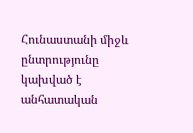Հունաստանի միջև ընտրությունը կախված է անհատական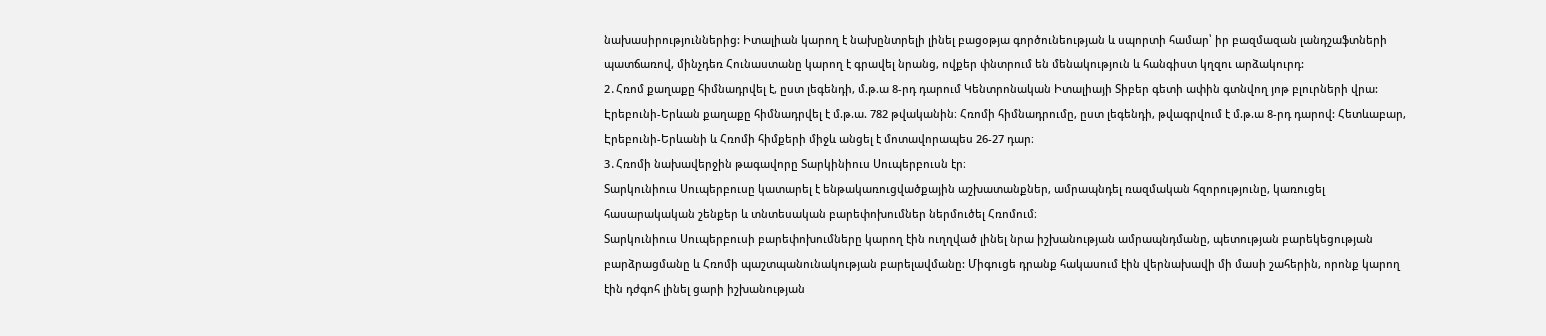նախասիրություններից: Իտալիան կարող է նախընտրելի լինել բացօթյա գործունեության և սպորտի համար՝ իր բազմազան լանդշաֆտների պատճառով, մինչդեռ Հունաստանը կարող է գրավել նրանց, ովքեր փնտրում են մենակություն և հանգիստ կղզու արձակուրդ:
2․Հռոմ քաղաքը հիմնադրվել է, ըստ լեգենդի, մ.թ.ա 8-րդ դարում Կենտրոնական Իտալիայի Տիբեր գետի ափին գտնվող յոթ բլուրների վրա:
Էրեբունի-Երևան քաղաքը հիմնադրվել է մ.թ.ա. 782 թվականին։ Հռոմի հիմնադրումը, ըստ լեգենդի, թվագրվում է մ.թ.ա 8-րդ դարով: Հետևաբար, Էրեբունի-Երևանի և Հռոմի հիմքերի միջև անցել է մոտավորապես 26-27 դար։
3․Հռոմի նախավերջին թագավորը Տարկինիուս Սուպերբուսն էր։
Տարկունիուս Սուպերբուսը կատարել է ենթակառուցվածքային աշխատանքներ, ամրապնդել ռազմական հզորությունը, կառուցել հասարակական շենքեր և տնտեսական բարեփոխումներ ներմուծել Հռոմում։
Տարկունիուս Սուպերբուսի բարեփոխումները կարող էին ուղղված լինել նրա իշխանության ամրապնդմանը, պետության բարեկեցության բարձրացմանը և Հռոմի պաշտպանունակության բարելավմանը: Միգուցե դրանք հակասում էին վերնախավի մի մասի շահերին, որոնք կարող էին դժգոհ լինել ցարի իշխանության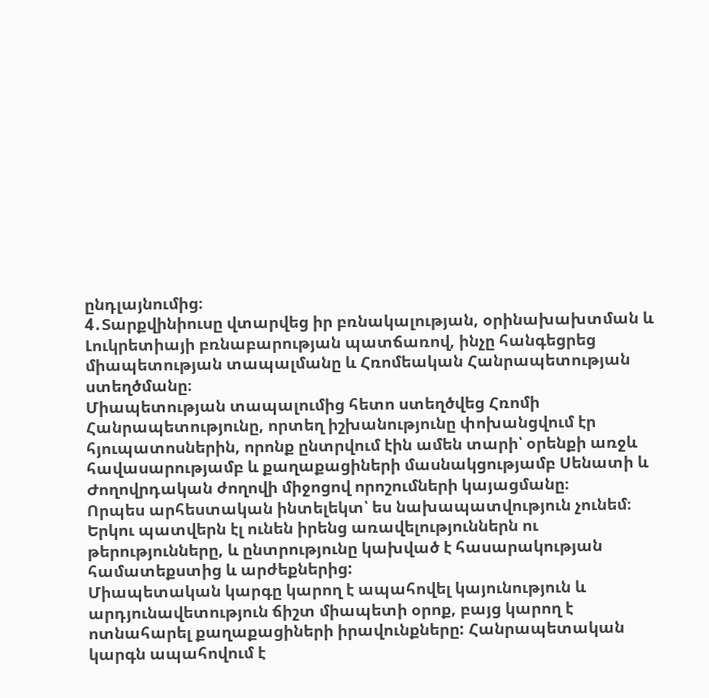ընդլայնումից։
4․Տարքվինիուսը վտարվեց իր բռնակալության, օրինախախտման և Լուկրետիայի բռնաբարության պատճառով, ինչը հանգեցրեց միապետության տապալմանը և Հռոմեական Հանրապետության ստեղծմանը։
Միապետության տապալումից հետո ստեղծվեց Հռոմի Հանրապետությունը, որտեղ իշխանությունը փոխանցվում էր հյուպատոսներին, որոնք ընտրվում էին ամեն տարի՝ օրենքի առջև հավասարությամբ և քաղաքացիների մասնակցությամբ Սենատի և Ժողովրդական ժողովի միջոցով որոշումների կայացմանը։
Որպես արհեստական ինտելեկտ՝ ես նախապատվություն չունեմ։ Երկու պատվերն էլ ունեն իրենց առավելություններն ու թերությունները, և ընտրությունը կախված է հասարակության համատեքստից և արժեքներից:
Միապետական կարգը կարող է ապահովել կայունություն և արդյունավետություն ճիշտ միապետի օրոք, բայց կարող է ոտնահարել քաղաքացիների իրավունքները: Հանրապետական կարգն ապահովում է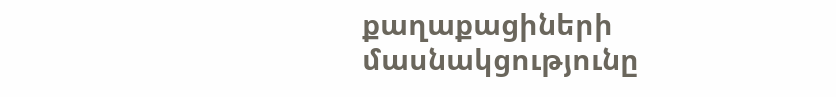քաղաքացիների մասնակցությունը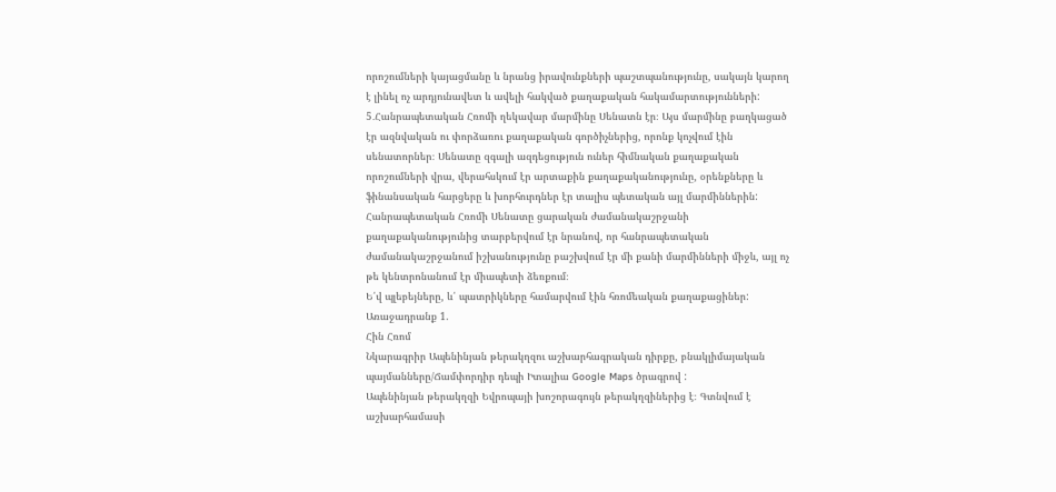որոշումների կայացմանը և նրանց իրավունքների պաշտպանությունը, սակայն կարող է լինել ոչ արդյունավետ և ավելի հակված քաղաքական հակամարտությունների:
5․Հանրապետական Հռոմի ղեկավար մարմինը Սենատն էր։ Այս մարմինը բաղկացած էր ազնվական ու փորձառու քաղաքական գործիչներից, որոնք կոչվում էին սենատորներ։ Սենատը զգալի ազդեցություն ուներ հիմնական քաղաքական որոշումների վրա, վերահսկում էր արտաքին քաղաքականությունը, օրենքները և ֆինանսական հարցերը և խորհուրդներ էր տալիս պետական այլ մարմիններին:
Հանրապետական Հռոմի Սենատը ցարական ժամանակաշրջանի քաղաքականությունից տարբերվում էր նրանով, որ հանրապետական ժամանակաշրջանում իշխանությունը բաշխվում էր մի քանի մարմինների միջև, այլ ոչ թե կենտրոնանում էր միապետի ձեռքում։
Ե՛վ պլեբեյները, և՛ պատրիկները համարվում էին հռոմեական քաղաքացիներ:
Առաջադրանք 1.
Հին Հռոմ
Նկարագրիր Ապենինյան թերակղզու աշխարհագրական դիրքը, բնակլիմայական պայմանները/Ճամփորդիր դեպի Իտալիա Google Maps ծրագրով :
Ապենինյան թերակղզի Եվրոպայի խոշորագույն թերակղզիներից է։ Գտնվում է աշխարհամասի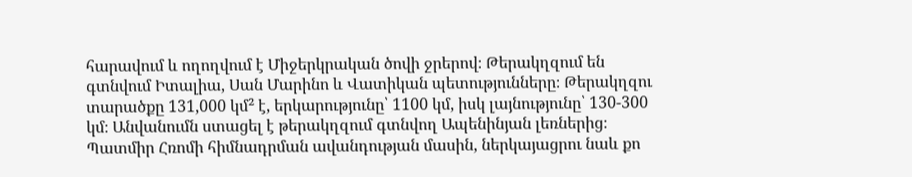հարավում և ողողվում է Միջերկրական ծովի ջրերով։ Թերակղզում են գտնվում Իտալիա, Սան Մարինո և Վատիկան պետությունները։ Թերակղզու տարածքը 131,000 կմ² է, երկարությունը՝ 1100 կմ, իսկ լայնությունը՝ 130-300 կմ։ Անվանումն ստացել է թերակղզում գտնվող Ապենինյան լեռներից։
Պատմիր Հռոմի հիմնադրման ավանդության մասին, ներկայացրու նաև քո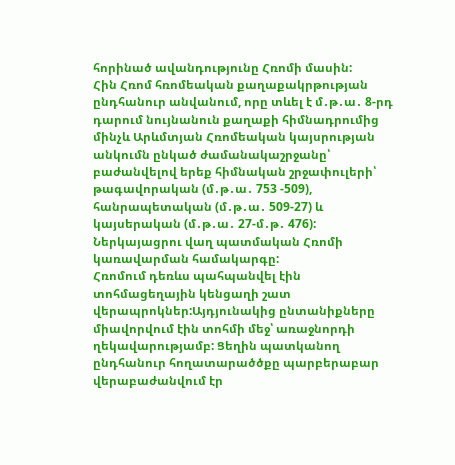հորինած ավանդությունը Հռոմի մասին:
Հին Հռոմ հռոմեական քաղաքակրթության ընդհանուր անվանում, որը տևել է մ․թ․ա․ 8-րդ դարում նույնանուն քաղաքի հիմնադրումից մինչև Արևմտյան Հռոմեական կայսրության անկումն ընկած ժամանակաշրջանը՝ բաժանվելով երեք հիմնական շրջափուլերի՝ թագավորական (մ․թ․ա․ 753 -509), հանրապետական (մ․թ․ա․ 509-27) և կայսերական (մ․թ․ա․ 27-մ․թ․ 476):
Ներկայացրու վաղ պատմական Հռոմի կառավարման համակարգը:
Հռոմում դեռևս պահպանվել էին տոհմացեղային կենցաղի շատ վերապրոկներ:Այդյունակից ընտանիքները միավորվում էին տոհմի մեջ՝ առաջնորդի ղեկավարությամբ: Ցեղին պատկանող ընդհանուր հողատարածծքը պարբերաբար վերաբաժանվում էր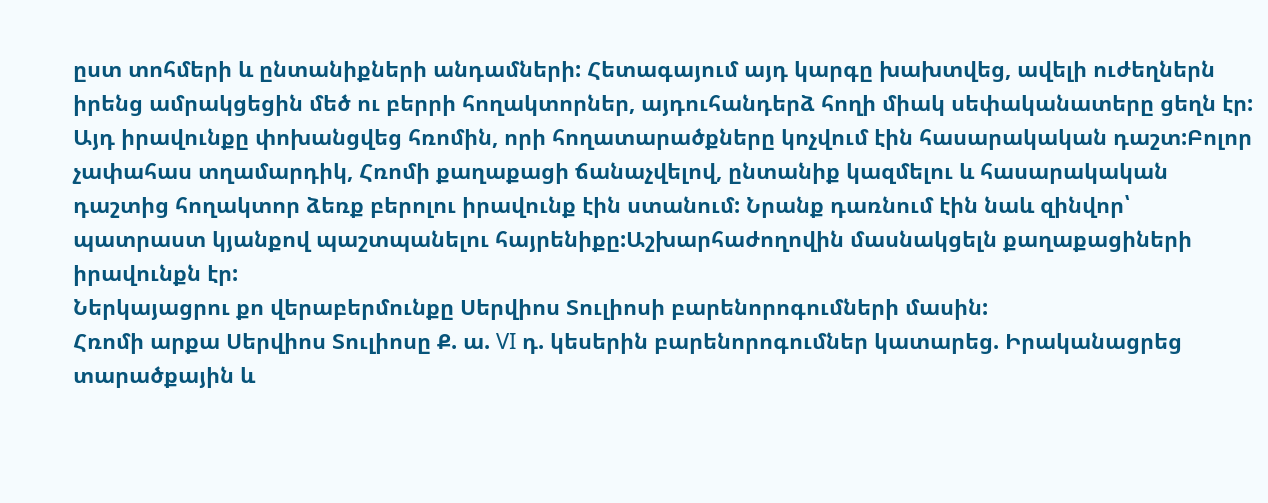ըստ տոհմերի և ընտանիքների անդամների: Հետագայում այդ կարգը խախտվեց, ավելի ուժեղներն իրենց ամրակցեցին մեծ ու բերրի հողակտորներ, այդուհանդերձ հողի միակ սեփականատերը ցեղն էր: Այդ իրավունքը փոխանցվեց հռոմին, որի հողատարածքները կոչվում էին հասարակական դաշտ:Բոլոր չափահաս տղամարդիկ, Հռոմի քաղաքացի ճանաչվելով, ընտանիք կազմելու և հասարակական դաշտից հողակտոր ձեռք բերոլու իրավունք էին ստանում: Նրանք դառնում էին նաև զինվոր՝ պատրաստ կյանքով պաշտպանելու հայրենիքը:Աշխարհաժողովին մասնակցելն քաղաքացիների իրավունքն էր:
Ներկայացրու քո վերաբերմունքը Սերվիոս Տուլիոսի բարենորոգումների մասին:
Հռոմի արքա Սերվիոս Տուլիոսը Ք. ա. VI դ. կեսերին բարենորոգումներ կատարեց. Իրականացրեց տարածքային և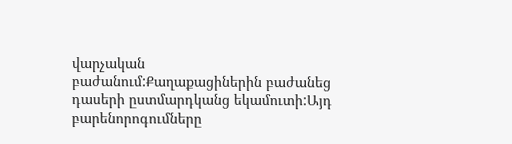վարչական բաժանում:Քաղաքացիներին բաժանեց դասերի ըստմարդկանց եկամուտի:Այդ բարենորոգումները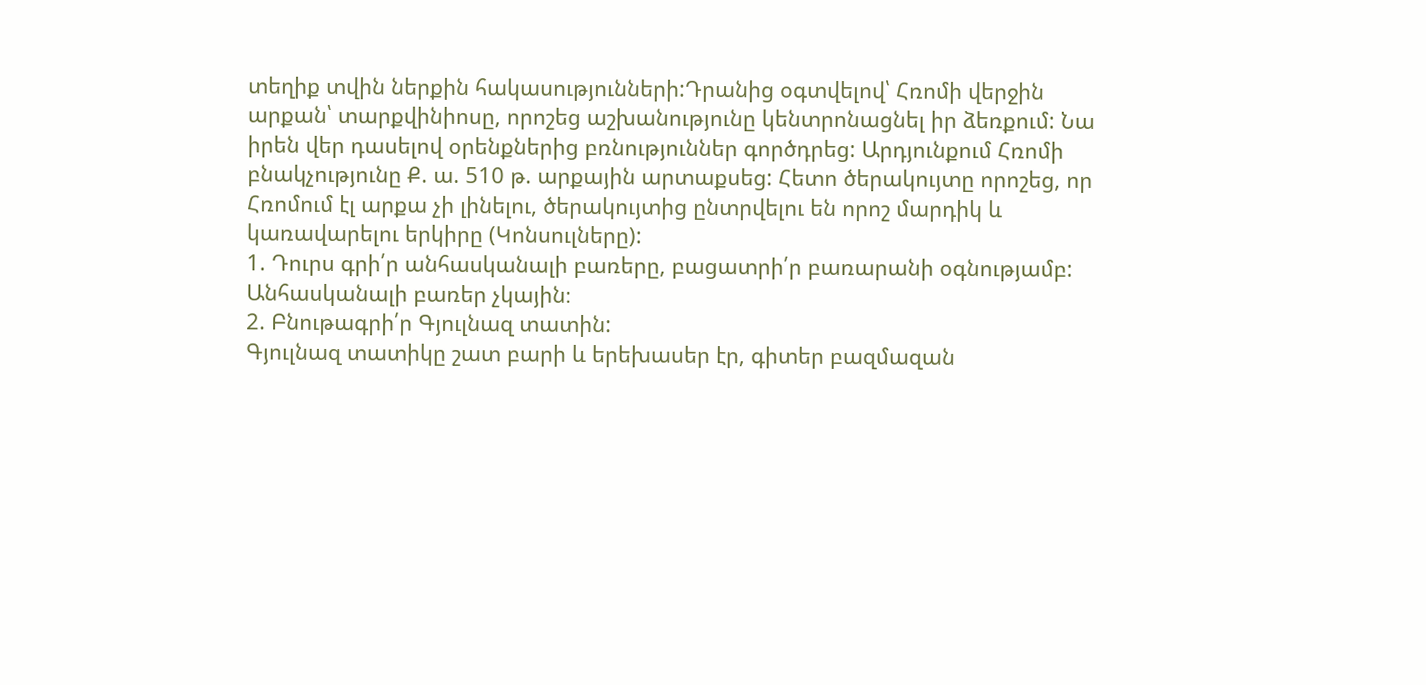տեղիք տվին ներքին հակասությունների:Դրանից օգտվելով՝ Հռոմի վերջին արքան՝ տարքվինիոսը, որոշեց աշխանությունը կենտրոնացնել իր ձեռքում: Նա իրեն վեր դասելով օրենքներից բռնություններ գործդրեց: Արդյունքում Հռոմի բնակչությունը Ք. ա. 510 թ. արքային արտաքսեց: Հետո ծերակույտը որոշեց, որ Հռոմում էլ արքա չի լինելու, ծերակույտից ընտրվելու են որոշ մարդիկ և կառավարելու երկիրը (Կոնսուլները):
1. Դուրս գրի՛ր անհասկանալի բառերը, բացատրի՛ր բառարանի օգնությամբ:
Անհասկանալի բառեր չկային։
2. Բնութագրի՛ր Գյուլնազ տատին:
Գյուլնազ տատիկը շատ բարի և երեխասեր էր, գիտեր բազմազան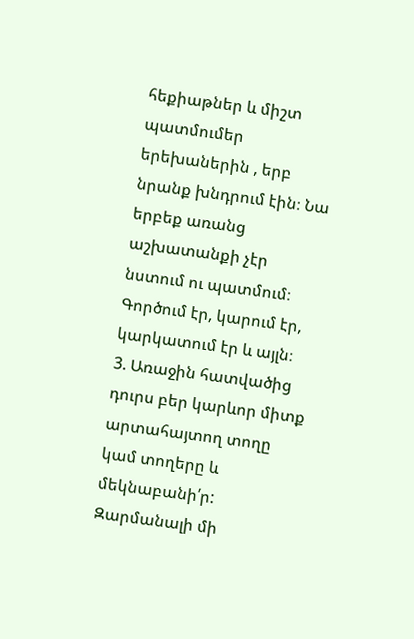հեքիաթներ և միշտ պատմումեր երեխաներին , երբ նրանք խնդրում էին։ Նա երբեք առանց աշխատանքի չէր նստում ու պատմում։ Գործում էր, կարում էր, կարկատում էր և այլն։
3. Առաջին հատվածից դուրս բեր կարևոր միտք արտահայտող տողը կամ տողերը և մեկնաբանի՛ր:
Զարմանալի մի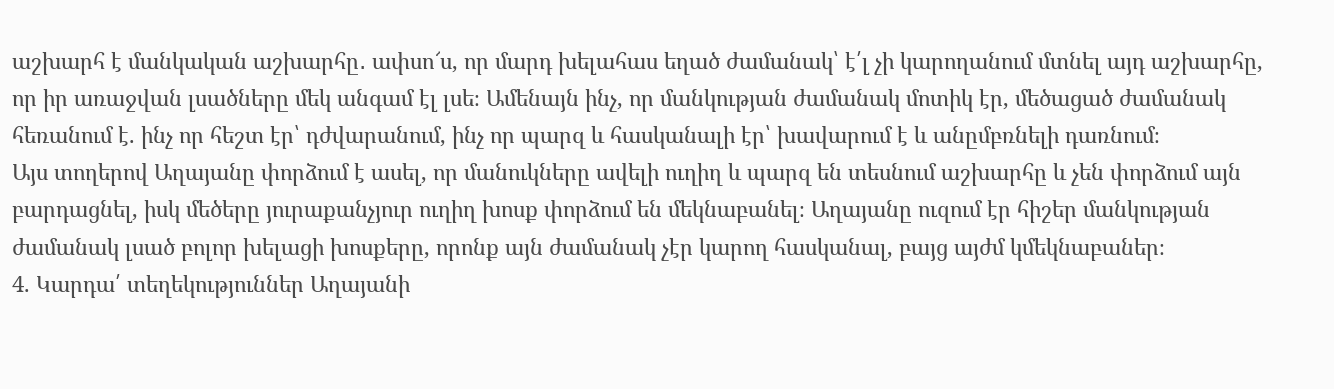աշխարհ է մանկական աշխարհը․ ափսո՜ս, որ մարդ խելահաս եղած ժամանակ՝ է՛լ չի կարողանում մտնել այդ աշխարհը, որ իր առաջվան լսածները մեկ անգամ էլ լսե։ Ամենայն ինչ, որ մանկության ժամանակ մոտիկ էր, մեծացած ժամանակ հեռանում է. ինչ որ հեշտ էր՝ դժվարանում, ինչ որ պարզ և հասկանալի էր՝ խավարում է և անըմբռնելի դառնում։
Այս տողերով Աղայանը փորձում է ասել, որ մանուկները ավելի ուղիղ և պարզ են տեսնում աշխարհը և չեն փորձում այն բարդացնել, իսկ մեծերը յուրաքանչյուր ուղիղ խոսք փորձում են մեկնաբանել։ Աղայանը ուզում էր հիշեր մանկության ժամանակ լսած բոլոր խելացի խոսքերը, որոնք այն ժամանակ չէր կարող հասկանալ, բայց այժմ կմեկնաբաներ։
4. Կարդա՛ տեղեկություններ Աղայանի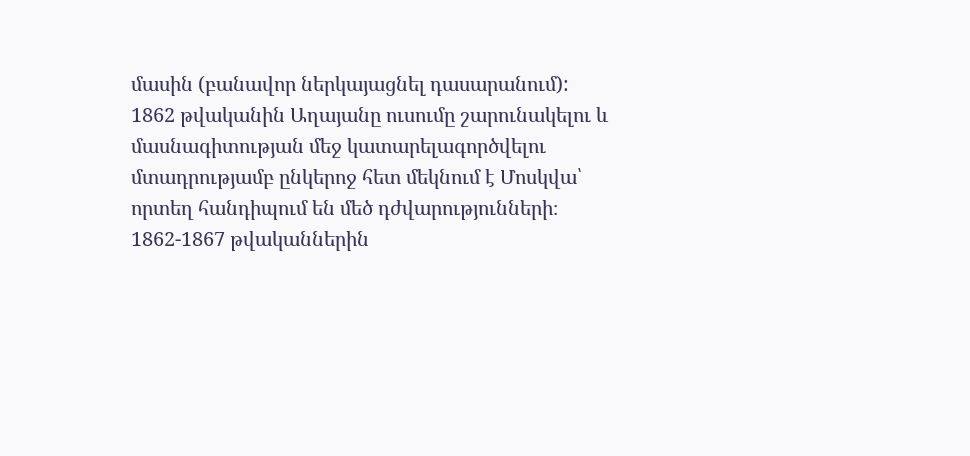մասին (բանավոր ներկայացնել դասարանում):
1862 թվականին Աղայանը ուսումը շարունակելու և մասնագիտության մեջ կատարելագործվելու մտադրությամբ ընկերոջ հետ մեկնում է Մոսկվա՝ որտեղ հանդիպում են մեծ դժվարությունների։ 1862-1867 թվականներին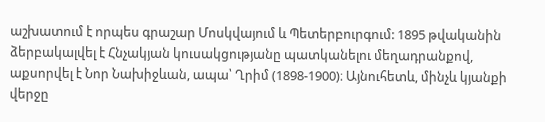աշխատում է որպես գրաշար Մոսկվայում և Պետերբուրգում: 1895 թվականին ձերբակալվել է Հնչակյան կուսակցությանը պատկանելու մեղադրանքով, աքսորվել է Նոր Նախիջևան, ապա՝ Ղրիմ (1898-1900)։ Այնուհետև, մինչև կյանքի վերջը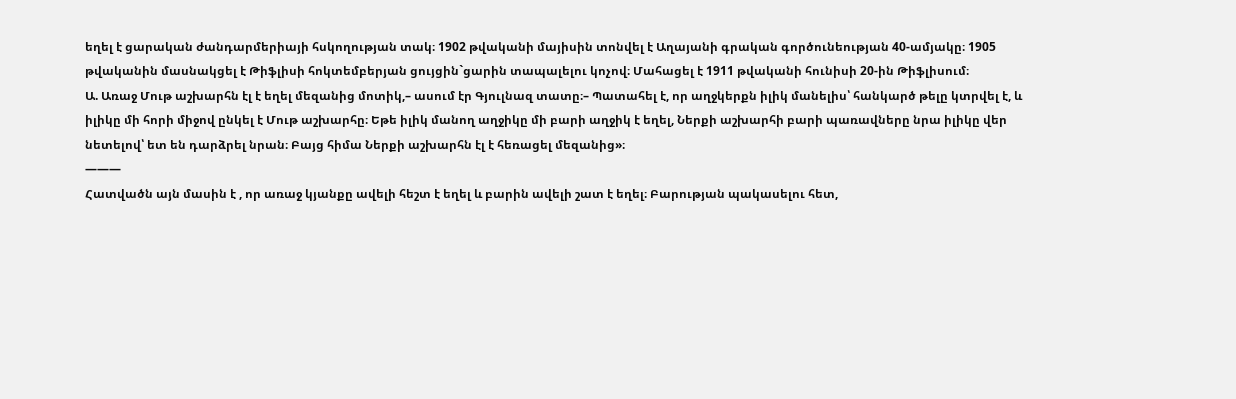եղել է ցարական ժանդարմերիայի հսկողության տակ։ 1902 թվականի մայիսին տոնվել է Աղայանի գրական գործունեության 40-ամյակը։ 1905 թվականին մասնակցել է Թիֆլիսի հոկտեմբերյան ցույցին`ցարին տապալելու կոչով։ Մահացել է 1911 թվականի հունիսի 20-ին Թիֆլիսում։
Ա. Առաջ Մութ աշխարհն էլ է եղել մեզանից մոտիկ,– ասում էր Գյուլնազ տատը։– Պատահել է, որ աղջկերքն իլիկ մանելիս՝ հանկարծ թելը կտրվել է, և իլիկը մի հորի միջով ընկել է Մութ աշխարհը։ Եթե իլիկ մանող աղջիկը մի բարի աղջիկ է եղել, Ներքի աշխարհի բարի պառավները նրա իլիկը վեր նետելով՝ ետ են դարձրել նրան։ Բայց հիմա Ներքի աշխարհն էլ է հեռացել մեզանից»։
———
Հատվածն այն մասին է , որ առաջ կյանքը ավելի հեշտ է եղել և բարին ավելի շատ է եղել։ Բարության պակասելու հետ,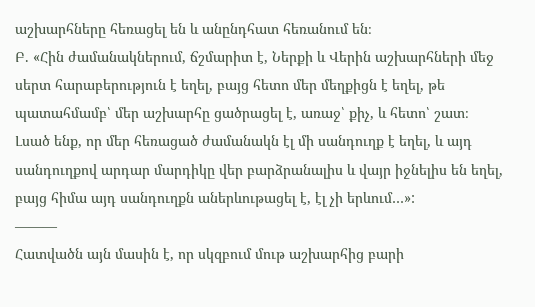աշխարհները հեռացել են և անընդհատ հեռանում են։
Բ. «Հին ժամանակներում, ճշմարիտ է, Ներքի և Վերին աշխարհների մեջ սերտ հարաբերություն է եղել, բայց հետո մեր մեղքիցն է եղել, թե պատահմամբ՝ մեր աշխարհը ցածրացել է, առաջ՝ քիչ, և հետո՝ շատ։ Լսած ենք, որ մեր հեռացած ժամանակն էլ մի սանդուղք է եղել, և այդ սանդուղքով արդար մարդիկը վեր բարձրանալիս և վայր իջնելիս են եղել, բայց հիմա այդ սանդուղքն աներևութացել է, էլ չի երևում…»:
———
Հատվածն այն մասին է, որ սկզբում մութ աշխարհից բարի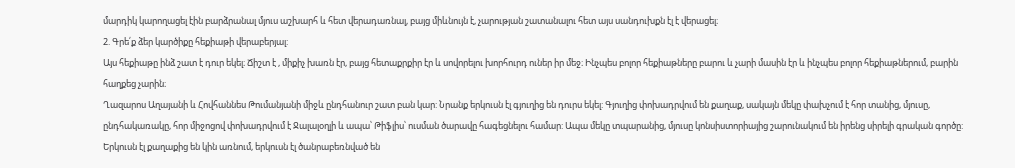մարդիկ կարողացել էին բարձրանալ մյուս աշխարհ և հետ վերադառնալ, բայց միևնույն է, չարության շատանալու հետ այս սանդուխքն էլ է վերացել։
2. Գրե՛ք ձեր կարծիքը հեքիաթի վերաբերյալ:
Այս հեքիաթը ինձ շատ է դուր եկել։ Ճիշտ է , միքիչ խառն էր, բայց հետաքրքիր էր և սովորելու խորհուրդ ուներ իր մեջ։ Ինչպես բոլոր հեքիաթները բարու և չարի մասին էր և ինչպես բոլոր հեքիաթներում, բարին հաղքեց չարին։
Ղազարոս Աղայանի և Հովհաննես Թումանյանի միջև ընդհանուր շատ բան կար: Նրանք երկուսն էլ գյուղից են դուրս եկել: Գյուղից փոխադրվում են քաղաք, սակայն մեկը փախչում է հոր տանից, մյուսը, ընդհակառակը, հոր միջոցով փոխադրվում է Ջալալօղլի և ապա՝ Թիֆլիս՝ ուսման ծարավը հագեցնելու համար: Ապա մեկը տպարանից, մյուսը կոնսիստորիայից շարունակում են իրենց սիրելի գրական գործը: Երկուսն էլ քաղաքից են կին առնում, երկուսն էլ ծանրաբեռնված են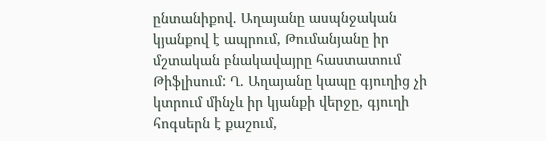ընտանիքով. Աղայանը ասպնջական կյանքով է ապրում, Թումանյանը իր մշտական բնակավայրը հաստատում Թիֆլիսում: Ղ. Աղայանը կապը գյուղից չի կտրում մինչև իր կյանքի վերջը, գյուղի հոգսերն է քաշում,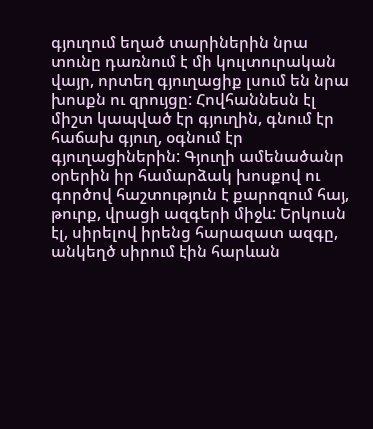գյուղում եղած տարիներին նրա տունը դառնում է մի կուլտուրական վայր, որտեղ գյուղացիք լսում են նրա խոսքն ու զրույցը: Հովհաննեսն էլ միշտ կապված էր գյուղին, գնում էր հաճախ գյուղ, օգնում էր գյուղացիներին: Գյուղի ամենածանր օրերին իր համարձակ խոսքով ու գործով հաշտություն է քարոզում հայ, թուրք, վրացի ազգերի միջև: Երկուսն էլ, սիրելով իրենց հարազատ ազգը, անկեղծ սիրում էին հարևան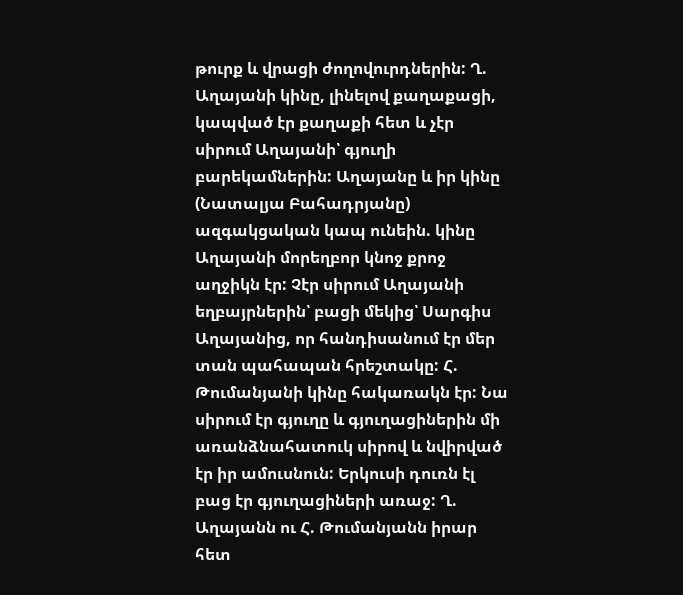թուրք և վրացի ժողովուրդներին: Ղ. Աղայանի կինը, լինելով քաղաքացի, կապված էր քաղաքի հետ և չէր սիրում Աղայանի՝ գյուղի բարեկամներին: Աղայանը և իր կինը (Նատալյա Բահադրյանը) ազգակցական կապ ունեին. կինը Աղայանի մորեղբոր կնոջ քրոջ աղջիկն էր: Չէր սիրում Աղայանի եղբայրներին՝ բացի մեկից՝ Սարգիս Աղայանից, որ հանդիսանում էր մեր տան պահապան հրեշտակը: Հ. Թումանյանի կինը հակառակն էր: Նա սիրում էր գյուղը և գյուղացիներին մի առանձնահատուկ սիրով և նվիրված էր իր ամուսնուն: Երկուսի դուռն էլ բաց էր գյուղացիների առաջ: Ղ. Աղայանն ու Հ. Թումանյանն իրար հետ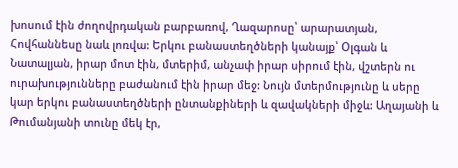խոսում էին ժողովրդական բարբառով, Ղազարոսը՝ արարատյան, Հովհաննեսը նաև լոռվա: Երկու բանաստեղծների կանայք՝ Օլգան և Նատալյան, իրար մոտ էին, մտերիմ, անչափ իրար սիրում էին, վշտերն ու ուրախությունները բաժանում էին իրար մեջ: Նույն մտերմությունը և սերը կար երկու բանաստեղծների ընտանքիների և զավակների միջև: Աղայանի և Թումանյանի տունը մեկ էր,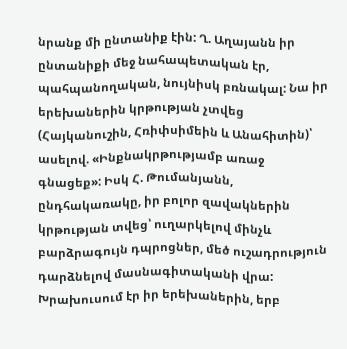նրանք մի ընտանիք էին: Ղ. Աղայանն իր ընտանիքի մեջ նահապետական էր, պահպանողական, նույնիսկ բռնակալ: Նա իր երեխաներին կրթության չտվեց (Հայկանուշին, Հռիփսիմեին և Անահիտին)՝ ասելով. «Ինքնակրթությամբ առաջ գնացեք»: Իսկ Հ. Թումանյանն, ընդհակառակը, իր բոլոր զավակներին կրթության տվեց՝ ուղարկելով մինչև բարձրագույն դպրոցներ, մեծ ուշադրություն դարձնելով մասնագիտականի վրա: Խրախուսում էր իր երեխաներին, երբ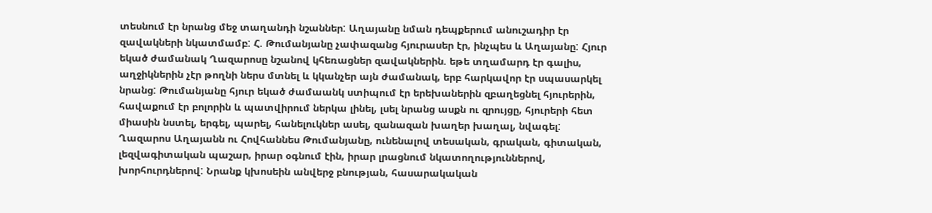տեսնում էր նրանց մեջ տաղանդի նշաններ: Աղայանը նման դեպքերում անուշադիր էր զավակների նկատմամբ: Հ. Թումանյանը չափազանց հյուրասեր էր, ինչպես և Աղայանը: Հյուր եկած ժամանակ Ղազարոսը նշանով կհեռացներ զավակներին. եթե տղամարդ էր գալիս, աղջիկներին չէր թողնի ներս մտնել և կկանչեր այն ժամանակ, երբ հարկավոր էր սպասարկել նրանց: Թումանյանը հյուր եկած ժամաանկ ստիպում էր երեխաներին զբաղեցնել հյուրերին, հավաքում էր բոլորին և պատվիրում ներկա լինել, լսել նրանց ասքն ու զրույցը, հյուրերի հետ միասին նստել, երգել, պարել, հանելուկներ ասել, զանազան խաղեր խաղալ, նվագել: Ղազարոս Աղայանն ու Հովհաննես Թումանյանը, ունենալով տեսական, գրական, գիտական, լեզվագիտական պաշար, իրար օգնում էին, իրար լրացնում նկատողություններով, խորհուրդներով: Նրանք կխոսեին անվերջ բնության, հասարակական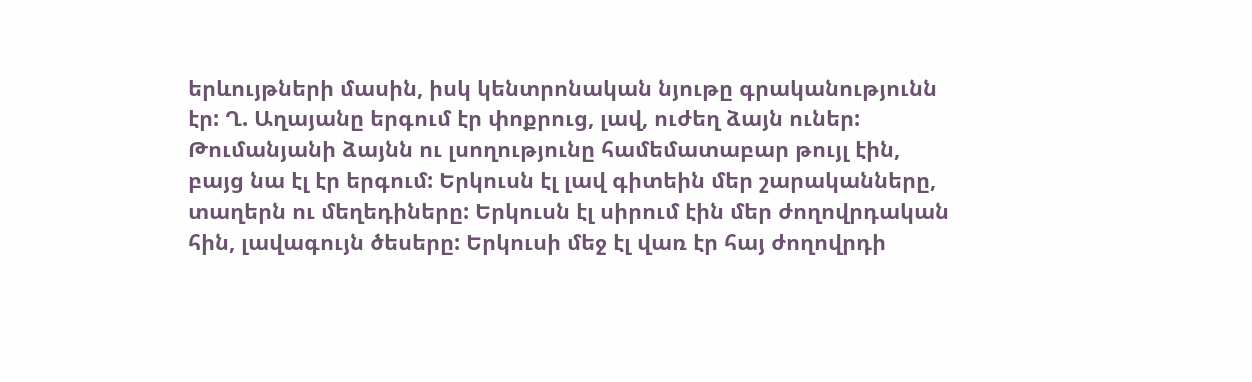երևույթների մասին, իսկ կենտրոնական նյութը գրականությունն էր: Ղ. Աղայանը երգում էր փոքրուց, լավ, ուժեղ ձայն ուներ: Թումանյանի ձայնն ու լսողությունը համեմատաբար թույլ էին, բայց նա էլ էր երգում: Երկուսն էլ լավ գիտեին մեր շարականները, տաղերն ու մեղեդիները: Երկուսն էլ սիրում էին մեր ժողովրդական հին, լավագույն ծեսերը: Երկուսի մեջ էլ վառ էր հայ ժողովրդի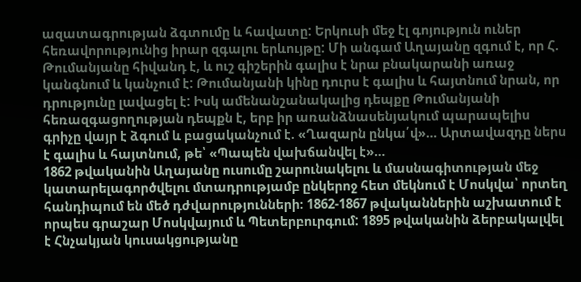ազատագրության ձգտումը և հավատը: Երկուսի մեջ էլ գոյություն ուներ հեռավորությունից իրար զգալու երևույթը: Մի անգամ Աղայանը զգում է, որ Հ. Թումանյանը հիվանդ է, և ուշ գիշերին գալիս է նրա բնակարանի առաջ կանգնում և կանչում է: Թումանյանի կինը դուրս է գալիս և հայտնում նրան, որ դրությունը լավացել է: Իսկ ամենանշանակալից դեպքը Թումանյանի հեռազգացողության դեպքն է, երբ իր առանձնասենյակում պարապելիս գրիչը վայր է ձգում և բացականչում է. «Ղազարն ընկա՛վ»… Արտավազդը ներս է գալիս և հայտնում, թե՝ «Պապեն վախճանվել է»…
1862 թվականին Աղայանը ուսումը շարունակելու և մասնագիտության մեջ կատարելագործվելու մտադրությամբ ընկերոջ հետ մեկնում է Մոսկվա՝ որտեղ հանդիպում են մեծ դժվարությունների։ 1862-1867 թվականներին աշխատում է որպես գրաշար Մոսկվայում և Պետերբուրգում: 1895 թվականին ձերբակալվել է Հնչակյան կուսակցությանը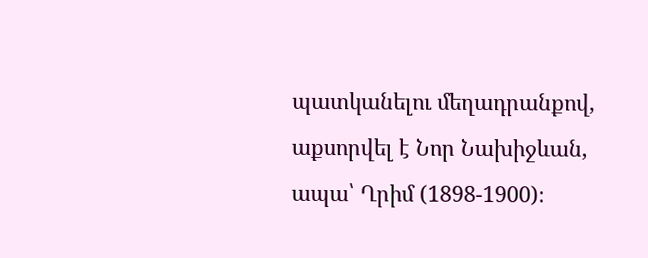պատկանելու մեղադրանքով, աքսորվել է Նոր Նախիջևան, ապա՝ Ղրիմ (1898-1900)։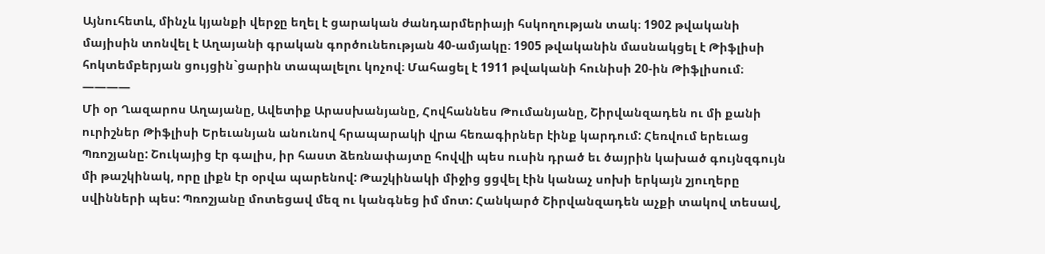Այնուհետև, մինչև կյանքի վերջը եղել է ցարական ժանդարմերիայի հսկողության տակ։ 1902 թվականի մայիսին տոնվել է Աղայանի գրական գործունեության 40-ամյակը։ 1905 թվականին մասնակցել է Թիֆլիսի հոկտեմբերյան ցույցին`ցարին տապալելու կոչով։ Մահացել է 1911 թվականի հունիսի 20-ին Թիֆլիսում։
————
Մի օր Ղազարոս Աղայանը, Ավետիք Արասխանյանը, Հովհաննես Թումանյանը, Շիրվանզադեն ու մի քանի ուրիշներ Թիֆլիսի Երեւանյան անունով հրապարակի վրա հեռագիրներ էինք կարդում: Հեռվում երեւաց Պռոշյանը: Շուկայից էր գալիս, իր հաստ ձեռնափայտը հովվի պես ուսին դրած եւ ծայրին կախած գույնզգույն մի թաշկինակ, որը լիքն էր օրվա պարենով: Թաշկինակի միջից ցցվել էին կանաչ սոխի երկայն շյուղերը սվինների պես: Պռոշյանը մոտեցավ մեզ ու կանգնեց իմ մոտ: Հանկարծ Շիրվանզադեն աչքի տակով տեսավ,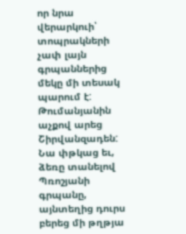որ նրա վերարկուի՝ տոպրակների չափ լայն գրպաններից մեկը մի տեսակ պարում է: Թումանյանին աչքով արեց Շիրվանզադեն: Նա փթկաց եւ, ձեռը տանելով Պռոշյանի գրպանը, այնտեղից դուրս բերեց մի թղթյա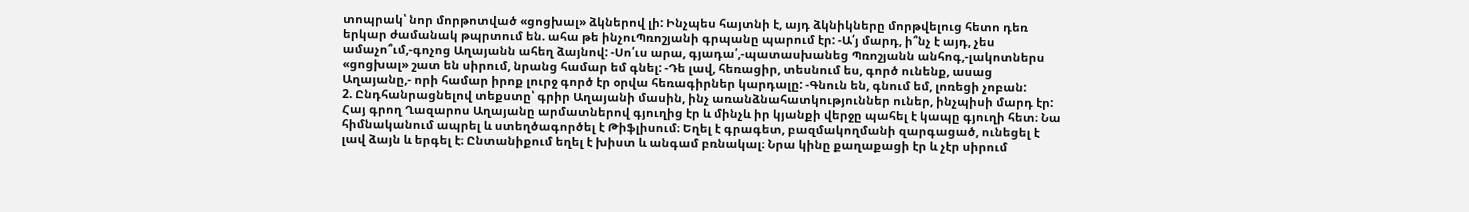տոպրակ՝ նոր մորթոտված «ցոցխալ» ձկներով լի: Ինչպես հայտնի է, այդ ձկնիկները մորթվելուց հետո դեռ երկար ժամանակ թպրտում են. ահա թե ինչուՊռոշյանի գրպանը պարում էր: -Ա՛յ մարդ, ի՞նչ է այդ, չես ամաչո՞ւմ,-գոչոց Աղայանն ահեղ ձայնով: -Սո՛ւս արա, գյադա՛,-պատասխանեց Պռոշյանն անհոգ,-լակոտներս «ցոցխալ» շատ են սիրում, նրանց համար եմ գնել: -Դե լավ, հեռացիր, տեսնում ես, գործ ունենք, ասաց Աղայանը,- որի համար իրոք լուրջ գործ էր օրվա հեռագիրներ կարդալը: -Գնուն են, գնում եմ, լոռեցի չոբան:
2. Ընդհանրացնելով տեքստը՝ գրիր Աղայանի մասին, ինչ առանձնահատկություններ ուներ, ինչպիսի մարդ էր:
Հայ գրող Ղազարոս Աղայանը արմատներով գյուղից էր և մինչև իր կյանքի վերջը պահել է կապը գյուղի հետ։ Նա հիմնականում ապրել և ստեղծագործել է Թիֆլիսում։ Եղել է գրագետ, բազմակողմանի զարգացած, ունեցել է լավ ձայն և երգել է։ Ընտանիքում եղել է խիստ և անգամ բռնակալ։ Նրա կինը քաղաքացի էր և չէր սիրում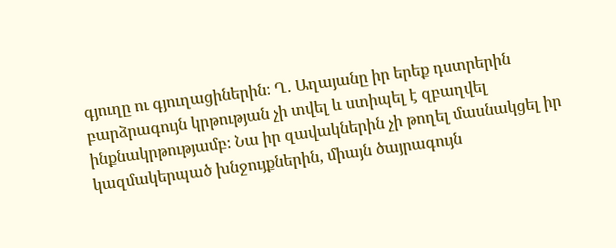գյուղը ու գյուղացիներին։ Ղ․ Աղայանը իր երեք դստրերին բարձրագույն կրթության չի տվել և ստիպել է զբաղվել ինքնակրթությամբ։ Նա իր զավակներին չի թողել մասնակցել իր կազմակերպած խնջույքներին, միայն ծայրագույն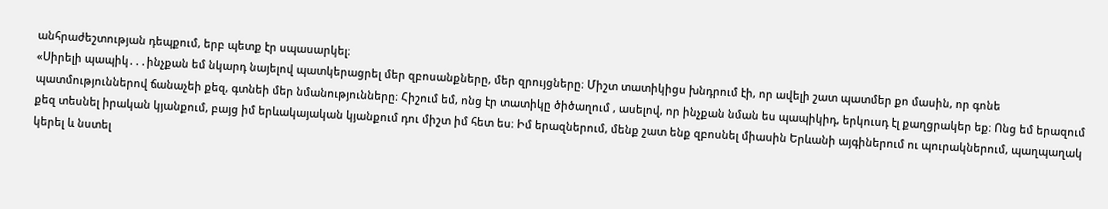անհրաժեշտության դեպքում, երբ պետք էր սպասարկել։
«Սիրելի պապիկ․․․ինչքան եմ նկարդ նայելով պատկերացրել մեր զբոսանքները, մեր զրույցները։ Միշտ տատիկիցս խնդրում էի, որ ավելի շատ պատմեր քո մասին, որ գոնե պատմություններով ճանաչեի քեզ, գտնեի մեր նմանությունները։ Հիշում եմ, ոնց էր տատիկը ծիծաղում , ասելով, որ ինչքան նման ես պապիկիդ, երկուսդ էլ քաղցրակեր եք։ Ոնց եմ երազում քեզ տեսնել իրական կյանքում, բայց իմ երևակայական կյանքում դու միշտ իմ հետ ես։ Իմ երազներում, մենք շատ ենք զբոսնել միասին Երևանի այգիներում ու պուրակներում, պաղպաղակ կերել և նստել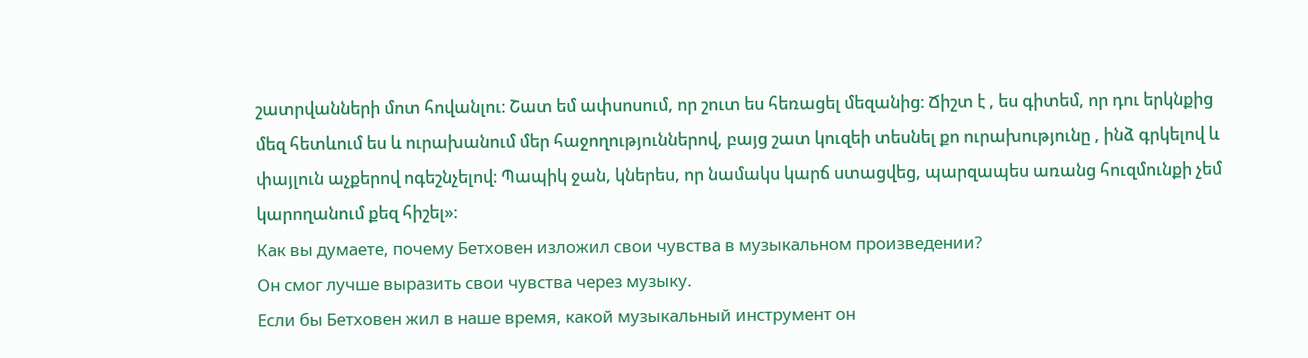շատրվանների մոտ հովանլու։ Շատ եմ ափսոսում, որ շուտ ես հեռացել մեզանից։ Ճիշտ է , ես գիտեմ, որ դու երկնքից մեզ հետևում ես և ուրախանում մեր հաջողություններով, բայց շատ կուզեի տեսնել քո ուրախությունը , ինձ գրկելով և փայլուն աչքերով ոգեշնչելով։ Պապիկ ջան, կներես, որ նամակս կարճ ստացվեց, պարզապես առանց հուզմունքի չեմ կարողանում քեզ հիշել»։
Как вы думаете, почему Бетховен изложил свои чувства в музыкальном произведении?
Он смог лучше выразить свои чувства через музыку.
Если бы Бетховен жил в наше время, какой музыкальный инструмент он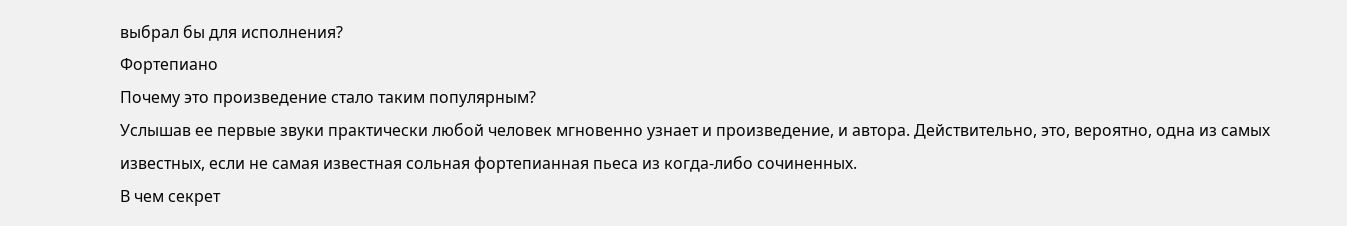выбрал бы для исполнения?
Фортепиано
Почему это произведение стало таким популярным?
Услышав ее первые звуки практически любой человек мгновенно узнает и произведение, и автора. Действительно, это, вероятно, одна из самых известных, если не самая известная сольная фортепианная пьеса из когда-либо сочиненных.
В чем секрет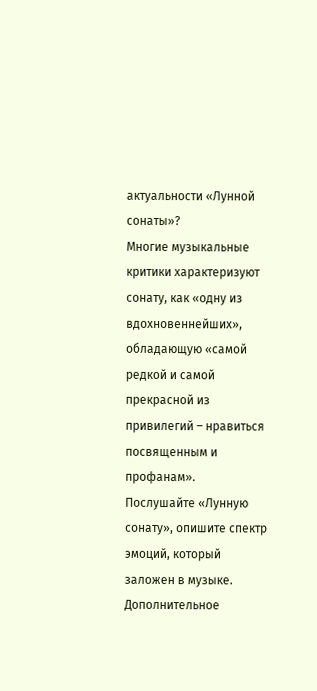актуальности «Лунной сонаты»?
Многие музыкальные критики характеризуют сонату, как «одну из вдохновеннейших», обладающую «самой редкой и самой прекрасной из привилегий – нравиться посвященным и профанам».
Послушайте «Лунную сонату», опишите спектр эмоций, который заложен в музыке.
Дополнительное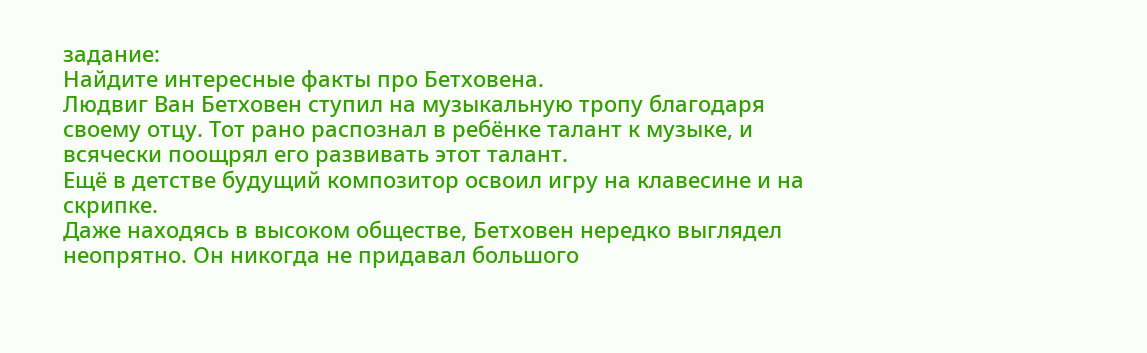задание:
Найдите интересные факты про Бетховена.
Людвиг Ван Бетховен ступил на музыкальную тропу благодаря своему отцу. Тот рано распознал в ребёнке талант к музыке, и всячески поощрял его развивать этот талант.
Ещё в детстве будущий композитор освоил игру на клавесине и на скрипке.
Даже находясь в высоком обществе, Бетховен нередко выглядел неопрятно. Он никогда не придавал большого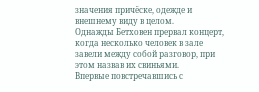значения причёске, одежде и внешнему виду в целом.
Однажды Бетховен прервал концерт, когда несколько человек в зале завели между собой разговор, при этом назвав их свиньями.
Впервые повстречавшись с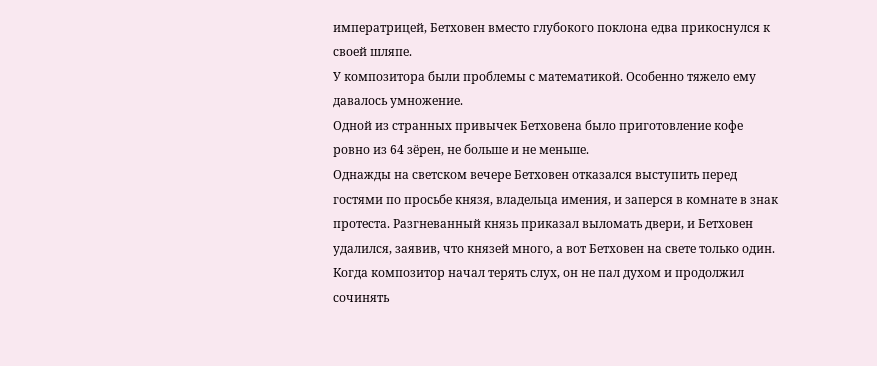императрицей, Бетховен вместо глубокого поклона едва прикоснулся к своей шляпе.
У композитора были проблемы с математикой. Особенно тяжело ему давалось умножение.
Одной из странных привычек Бетховена было приготовление кофе ровно из 64 зёрен, не больше и не меньше.
Однажды на светском вечере Бетховен отказался выступить перед гостями по просьбе князя, владельца имения, и заперся в комнате в знак протеста. Разгневанный князь приказал выломать двери, и Бетховен удалился, заявив, что князей много, а вот Бетховен на свете только один.
Когда композитор начал терять слух, он не пал духом и продолжил сочинять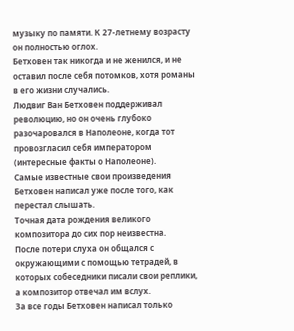музыку по памяти. К 27-летнему возрасту он полностью оглох.
Бетховен так никогда и не женился, и не оставил после себя потомков, хотя романы в его жизни случались.
Людвиг Ван Бетховен поддерживал революцию, но он очень глубоко разочаровался в Наполеоне, когда тот провозгласил себя императором (интересные факты о Наполеоне).
Самые известные свои произведения Бетховен написал уже после того, как перестал слышать.
Точная дата рождения великого композитора до сих пор неизвестна.
После потери слуха он общался с окружающими с помощью тетрадей, в которых собеседники писали свои реплики, а композитор отвечал им вслух.
За все годы Бетховен написал только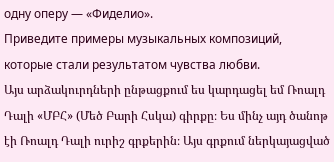одну оперу — «Фиделио».
Приведите примеры музыкальных композиций, которые стали результатом чувства любви.
Այս արձակուրդների ընթացքում ես կարդացել եմ Ռոալդ Դալի «ՄԲՀ» (Մեծ Բարի Հսկա) գիրքը։ Ես մինչ այդ ծանոթ էի Ռոալդ Դալի ուրիշ գրքերին։ Այս գրքում ներկայացված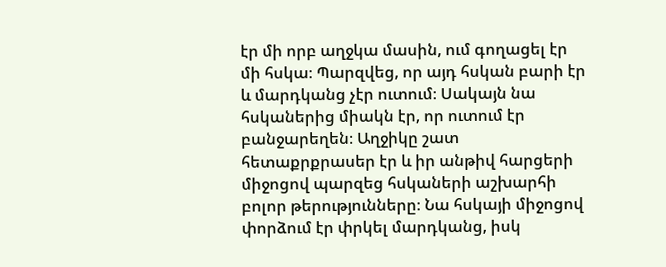էր մի որբ աղջկա մասին, ում գողացել էր մի հսկա։ Պարզվեց, որ այդ հսկան բարի էր և մարդկանց չէր ուտում։ Սակայն նա հսկաներից միակն էր, որ ուտում էր բանջարեղեն։ Աղջիկը շատ հետաքրքրասեր էր և իր անթիվ հարցերի միջոցով պարզեց հսկաների աշխարհի բոլոր թերությունները։ Նա հսկայի միջոցով փորձում էր փրկել մարդկանց, իսկ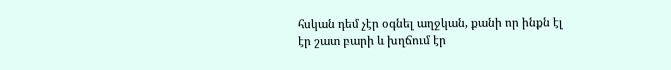հսկան դեմ չէր օգնել աղջկան, քանի որ ինքն էլ էր շատ բարի և խղճում էր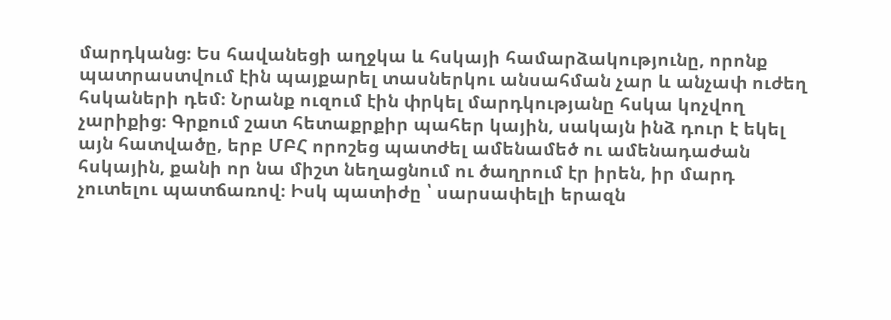մարդկանց։ Ես հավանեցի աղջկա և հսկայի համարձակությունը, որոնք պատրաստվում էին պայքարել տասներկու անսահման չար և անչափ ուժեղ հսկաների դեմ։ Նրանք ուզում էին փրկել մարդկությանը հսկա կոչվող չարիքից։ Գրքում շատ հետաքրքիր պահեր կային, սակայն ինձ դուր է եկել այն հատվածը, երբ ՄԲՀ որոշեց պատժել ամենամեծ ու ամենադաժան հսկային, քանի որ նա միշտ նեղացնում ու ծաղրում էր իրեն, իր մարդ չուտելու պատճառով։ Իսկ պատիժը ՝ սարսափելի երազն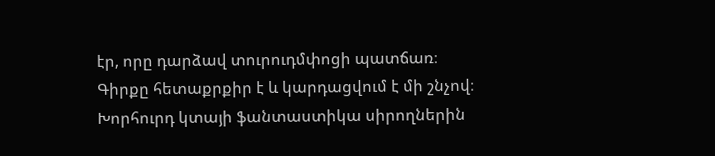էր, որը դարձավ տուրուդմփոցի պատճառ։
Գիրքը հետաքրքիր է և կարդացվում է մի շնչով։ Խորհուրդ կտայի ֆանտաստիկա սիրողներին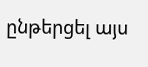ընթերցել այս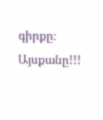գիրքը։ Այսքանը!!!